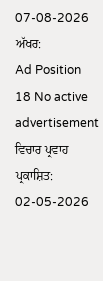07-08-2026
ਅੱਖਰ:
Ad Position 18 No active advertisement
ਵਿਚਾਰ ਪ੍ਰਵਾਹ
ਪ੍ਰਕਾਸ਼ਿਤ: 02-05-2026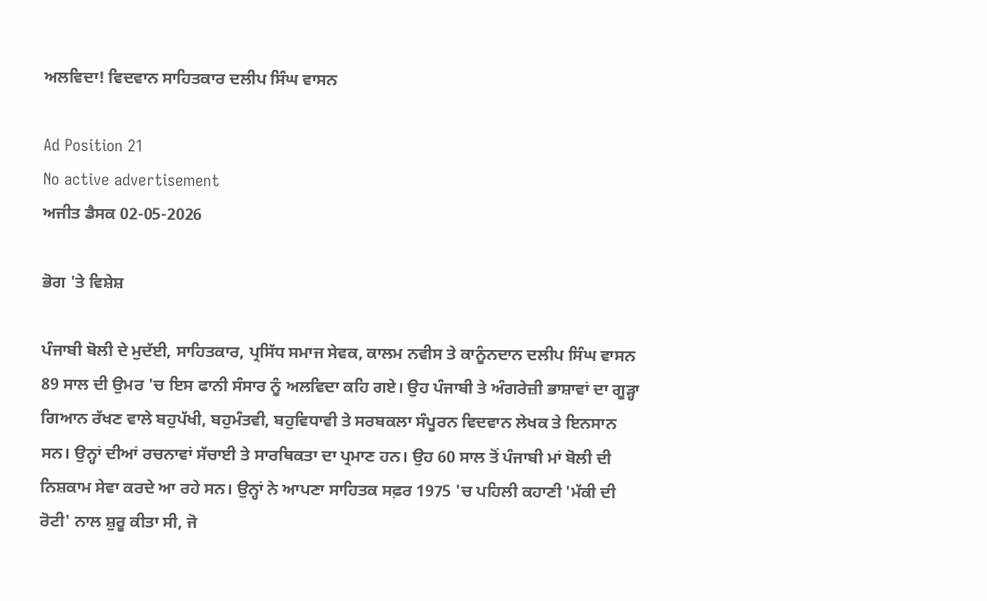ਅਲਵਿਦਾ! ਵਿਦਵਾਨ ਸਾਹਿਤਕਾਰ ਦਲੀਪ ਸਿੰਘ ਵਾਸਨ

Ad Position 21
No active advertisement
ਅਜੀਤ ਡੈਸਕ 02-05-2026

ਭੋਗ 'ਤੇ ਵਿਸ਼ੇਸ਼

ਪੰਜਾਬੀ ਬੋਲੀ ਦੇ ਮੁਦੱਈ, ਸਾਹਿਤਕਾਰ, ਪ੍ਰਸਿੱਧ ਸਮਾਜ ਸੇਵਕ, ਕਾਲਮ ਨਵੀਸ ਤੇ ਕਾਨੂੰਨਦਾਨ ਦਲੀਪ ਸਿੰਘ ਵਾਸਨ 89 ਸਾਲ ਦੀ ਉਮਰ 'ਚ ਇਸ ਫਾਨੀ ਸੰਸਾਰ ਨੂੰ ਅਲਵਿਦਾ ਕਹਿ ਗਏ। ਉਹ ਪੰਜਾਬੀ ਤੇ ਅੰਗਰੇਜ਼ੀ ਭਾਸ਼ਾਵਾਂ ਦਾ ਗੂੜ੍ਹਾ ਗਿਆਨ ਰੱਖਣ ਵਾਲੇ ਬਹੁਪੱਖੀ, ਬਹੁਮੰਤਵੀ, ਬਹੁਵਿਧਾਵੀ ਤੇ ਸਰਬਕਲਾ ਸੰਪੂਰਨ ਵਿਦਵਾਨ ਲੇਖਕ ਤੇ ਇਨਸਾਨ ਸਨ। ਉਨ੍ਹਾਂ ਦੀਆਂ ਰਚਨਾਵਾਂ ਸੱਚਾਈ ਤੇ ਸਾਰਥਿਕਤਾ ਦਾ ਪ੍ਰਮਾਣ ਹਨ। ਉਹ 60 ਸਾਲ ਤੋਂ ਪੰਜਾਬੀ ਮਾਂ ਬੋਲੀ ਦੀ ਨਿਸ਼ਕਾਮ ਸੇਵਾ ਕਰਦੇ ਆ ਰਹੇ ਸਨ। ਉਨ੍ਹਾਂ ਨੇ ਆਪਣਾ ਸਾਹਿਤਕ ਸਫ਼ਰ 1975 'ਚ ਪਹਿਲੀ ਕਹਾਣੀ 'ਮੱਕੀ ਦੀ ਰੋਟੀ' ਨਾਲ ਸ਼ੁਰੂ ਕੀਤਾ ਸੀ, ਜੋ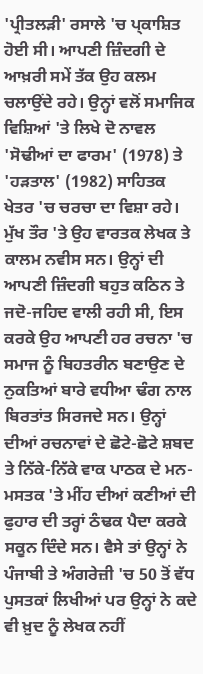'ਪ੍ਰੀਤਲੜੀ' ਰਸਾਲੇ 'ਚ ਪ੍ਕਾਸ਼ਿਤ ਹੋਈ ਸੀ। ਆਪਣੀ ਜ਼ਿੰਦਗੀ ਦੇ ਆਖ਼ਰੀ ਸਮੇਂ ਤੱਕ ਉਹ ਕਲਮ ਚਲਾਉਂਦੇ ਰਹੇ। ਉਨ੍ਹਾਂ ਵਲੋਂ ਸਮਾਜਿਕ ਵਿਸ਼ਿਆਂ 'ਤੇ ਲਿਖੇ ਦੋ ਨਾਵਲ 'ਸੋਢੀਆਂ ਦਾ ਫਾਰਮ' (1978) ਤੇ 'ਹੜਤਾਲ' (1982) ਸਾਹਿਤਕ ਖੇਤਰ 'ਚ ਚਰਚਾ ਦਾ ਵਿਸ਼ਾ ਰਹੇ। ਮੁੱਖ ਤੌਰ 'ਤੇ ਉਹ ਵਾਰਤਕ ਲੇਖਕ ਤੇ ਕਾਲਮ ਨਵੀਸ ਸਨ। ਉਨ੍ਹਾਂ ਦੀ ਆਪਣੀ ਜ਼ਿੰਦਗੀ ਬਹੁਤ ਕਠਿਨ ਤੇ ਜਦੋ-ਜਹਿਦ ਵਾਲੀ ਰਹੀ ਸੀ, ਇਸ ਕਰਕੇ ਉਹ ਆਪਣੀ ਹਰ ਰਚਨਾ 'ਚ ਸਮਾਜ ਨੂੰ ਬਿਹਤਰੀਨ ਬਣਾਉਣ ਦੇ ਨੁਕਤਿਆਂ ਬਾਰੇ ਵਧੀਆ ਢੰਗ ਨਾਲ ਬਿਰਤਾਂਤ ਸਿਰਜਦੇ ਸਨ। ਉਨ੍ਹਾਂ ਦੀਆਂ ਰਚਨਾਵਾਂ ਦੇ ਛੋਟੇ-ਛੋਟੇ ਸ਼ਬਦ ਤੇ ਨਿੱਕੇ-ਨਿੱਕੇ ਵਾਕ ਪਾਠਕ ਦੇ ਮਨ-ਮਸਤਕ 'ਤੇ ਮੀਂਹ ਦੀਆਂ ਕਣੀਆਂ ਦੀ ਫੁਹਾਰ ਦੀ ਤਰ੍ਹਾਂ ਠੰਢਕ ਪੈਦਾ ਕਰਕੇ ਸਕੂਨ ਦਿੰਦੇ ਸਨ। ਵੈਸੇ ਤਾਂ ਉਨ੍ਹਾਂ ਨੇ ਪੰਜਾਬੀ ਤੇ ਅੰਗਰੇਜ਼ੀ 'ਚ 50 ਤੋਂ ਵੱਧ ਪੁਸਤਕਾਂ ਲਿਖੀਆਂ ਪਰ ਉਨ੍ਹਾਂ ਨੇ ਕਦੇ ਵੀ ਖ਼ੁਦ ਨੂੰ ਲੇਖਕ ਨਹੀਂ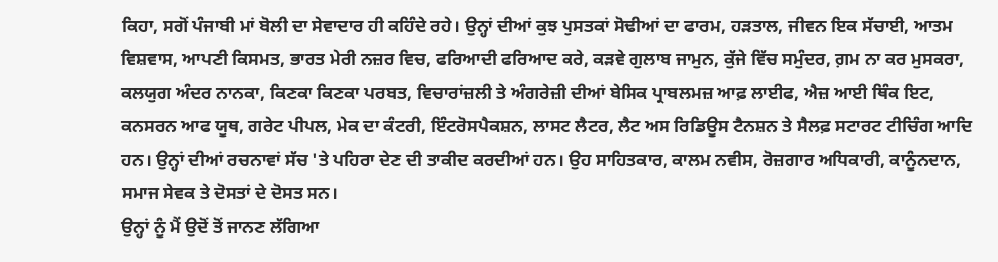ਕਿਹਾ, ਸਗੋਂ ਪੰਜਾਬੀ ਮਾਂ ਬੋਲੀ ਦਾ ਸੇਵਾਦਾਰ ਹੀ ਕਹਿੰਦੇ ਰਹੇ। ਉਨ੍ਹਾਂ ਦੀਆਂ ਕੁਝ ਪੁਸਤਕਾਂ ਸੋਢੀਆਂ ਦਾ ਫਾਰਮ, ਹੜਤਾਲ, ਜੀਵਨ ਇਕ ਸੱਚਾਈ, ਆਤਮ ਵਿਸ਼ਵਾਸ, ਆਪਣੀ ਕਿਸਮਤ, ਭਾਰਤ ਮੇਰੀ ਨਜ਼ਰ ਵਿਚ, ਫਰਿਆਦੀ ਫਰਿਆਦ ਕਰੇ, ਕੜਵੇ ਗੁਲਾਬ ਜਾਮੁਨ, ਕੁੱਜੇ ਵਿੱਚ ਸਮੁੰਦਰ, ਗ਼ਮ ਨਾ ਕਰ ਮੁਸਕਰਾ, ਕਲਯੁਗ ਅੰਦਰ ਨਾਨਕਾ, ਕਿਣਕਾ ਕਿਣਕਾ ਪਰਬਤ, ਵਿਚਾਰਾਂਜ਼ਲੀ ਤੇ ਅੰਗਰੇਜ਼ੀ ਦੀਆਂ ਬੇਸਿਕ ਪ੍ਰਾਬਲਮਜ਼ ਆਫ਼ ਲਾਈਫ, ਐਜ਼ ਆਈ ਥਿੰਕ ਇਟ, ਕਨਸਰਨ ਆਫ ਯੂਥ, ਗਰੇਟ ਪੀਪਲ, ਮੇਕ ਦਾ ਕੰਟਰੀ, ਇੰਟਰੋਸਪੈਕਸ਼ਨ, ਲਾਸਟ ਲੈਟਰ, ਲੈਟ ਅਸ ਰਿਡਿਊਸ ਟੈਨਸ਼ਨ ਤੇ ਸੈਲਫ਼ ਸਟਾਰਟ ਟੀਚਿੰਗ ਆਦਿ ਹਨ। ਉਨ੍ਹਾਂ ਦੀਆਂ ਰਚਨਾਵਾਂ ਸੱਚ 'ਤੇ ਪਹਿਰਾ ਦੇਣ ਦੀ ਤਾਕੀਦ ਕਰਦੀਆਂ ਹਨ। ਉਹ ਸਾਹਿਤਕਾਰ, ਕਾਲਮ ਨਵੀਸ, ਰੋਜ਼ਗਾਰ ਅਧਿਕਾਰੀ, ਕਾਨੂੰਨਦਾਨ, ਸਮਾਜ ਸੇਵਕ ਤੇ ਦੋਸਤਾਂ ਦੇ ਦੋਸਤ ਸਨ।
ਉਨ੍ਹਾਂ ਨੂੰ ਮੈਂ ਉਦੋਂ ਤੋਂ ਜਾਨਣ ਲੱਗਿਆ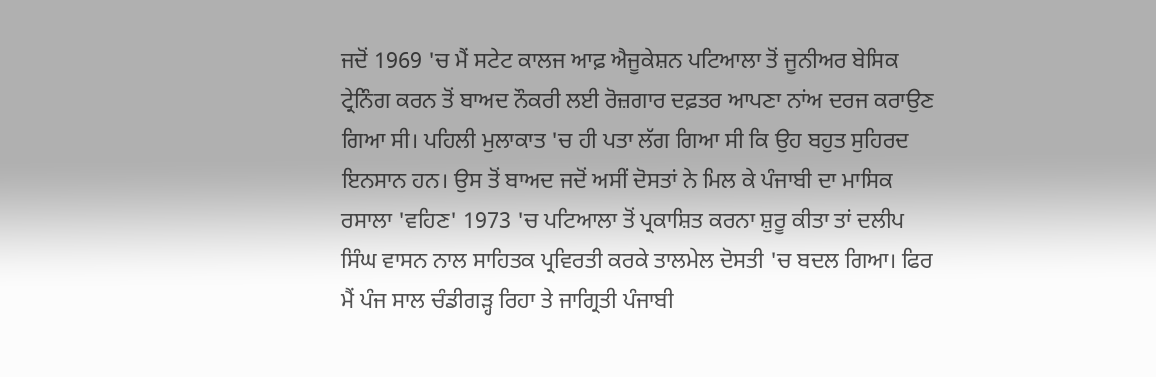ਜਦੋਂ 1969 'ਚ ਮੈਂ ਸਟੇਟ ਕਾਲਜ ਆਫ਼ ਐਜੂਕੇਸ਼ਨ ਪਟਿਆਲਾ ਤੋਂ ਜੂਨੀਅਰ ਬੇਸਿਕ ਟ੍ਰੇਨਿੰਗ ਕਰਨ ਤੋਂ ਬਾਅਦ ਨੌਕਰੀ ਲਈ ਰੋਜ਼ਗਾਰ ਦਫ਼ਤਰ ਆਪਣਾ ਨਾਂਅ ਦਰਜ ਕਰਾਉਣ ਗਿਆ ਸੀ। ਪਹਿਲੀ ਮੁਲਾਕਾਤ 'ਚ ਹੀ ਪਤਾ ਲੱਗ ਗਿਆ ਸੀ ਕਿ ਉਹ ਬਹੁਤ ਸੁਹਿਰਦ ਇਨਸਾਨ ਹਨ। ਉਸ ਤੋਂ ਬਾਅਦ ਜਦੋਂ ਅਸੀਂ ਦੋਸਤਾਂ ਨੇ ਮਿਲ ਕੇ ਪੰਜਾਬੀ ਦਾ ਮਾਸਿਕ ਰਸਾਲਾ 'ਵਹਿਣ' 1973 'ਚ ਪਟਿਆਲਾ ਤੋਂ ਪ੍ਰਕਾਸ਼ਿਤ ਕਰਨਾ ਸ਼ੁਰੂ ਕੀਤਾ ਤਾਂ ਦਲੀਪ ਸਿੰਘ ਵਾਸਨ ਨਾਲ ਸਾਹਿਤਕ ਪ੍ਰਵਿਰਤੀ ਕਰਕੇ ਤਾਲਮੇਲ ਦੋਸਤੀ 'ਚ ਬਦਲ ਗਿਆ। ਫਿਰ ਮੈਂ ਪੰਜ ਸਾਲ ਚੰਡੀਗੜ੍ਹ ਰਿਹਾ ਤੇ ਜਾਗ੍ਰਿਤੀ ਪੰਜਾਬੀ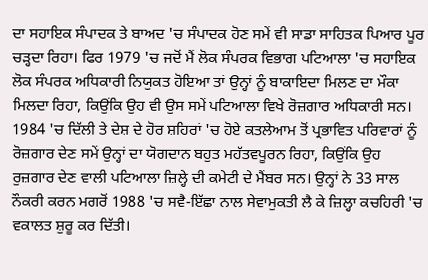ਦਾ ਸਹਾਇਕ ਸੰਪਾਦਕ ਤੇ ਬਾਅਦ 'ਚ ਸੰਪਾਦਕ ਹੋਣ ਸਮੇਂ ਵੀ ਸਾਡਾ ਸਾਹਿਤਕ ਪਿਆਰ ਪੂਰ ਚੜ੍ਹਦਾ ਰਿਹਾ। ਫਿਰ 1979 'ਚ ਜਦੋਂ ਮੈਂ ਲੋਕ ਸੰਪਰਕ ਵਿਭਾਗ ਪਟਿਆਲਾ 'ਚ ਸਹਾਇਕ ਲੋਕ ਸੰਪਰਕ ਅਧਿਕਾਰੀ ਨਿਯੁਕਤ ਹੋਇਆ ਤਾਂ ਉਨ੍ਹਾਂ ਨੂੰ ਬਾਕਾਇਦਾ ਮਿਲਣ ਦਾ ਮੌਕਾ ਮਿਲਦਾ ਰਿਹਾ, ਕਿਉਂਕਿ ਉਹ ਵੀ ਉਸ ਸਮੇਂ ਪਟਿਆਲਾ ਵਿਖੇ ਰੋਜ਼ਗਾਰ ਅਧਿਕਾਰੀ ਸਨ। 1984 'ਚ ਦਿੱਲੀ ਤੇ ਦੇਸ਼ ਦੇ ਹੋਰ ਸ਼ਹਿਰਾਂ 'ਚ ਹੋਏ ਕਤਲੇਆਮ ਤੋਂ ਪ੍ਰਭਾਵਿਤ ਪਰਿਵਾਰਾਂ ਨੂੰ ਰੋਜ਼ਗਾਰ ਦੇਣ ਸਮੇਂ ਉਨ੍ਹਾਂ ਦਾ ਯੋਗਦਾਨ ਬਹੁਤ ਮਹੱਤਵਪੂਰਨ ਰਿਹਾ, ਕਿਉਂਕਿ ਉਹ ਰੁਜ਼ਗਾਰ ਦੇਣ ਵਾਲੀ ਪਟਿਆਲਾ ਜ਼ਿਲ੍ਹੇ ਦੀ ਕਮੇਟੀ ਦੇ ਮੈਂਬਰ ਸਨ। ਉਨ੍ਹਾਂ ਨੇ 33 ਸਾਲ ਨੌਕਰੀ ਕਰਨ ਮਗਰੋਂ 1988 'ਚ ਸਵੈ-ਇੱਛਾ ਨਾਲ ਸੇਵਾਮੁਕਤੀ ਲੈ ਕੇ ਜ਼ਿਲ੍ਹਾ ਕਚਹਿਰੀ 'ਚ ਵਕਾਲਤ ਸ਼ੁਰੂ ਕਰ ਦਿੱਤੀ।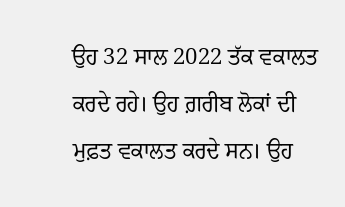ਉਹ 32 ਸਾਲ 2022 ਤੱਕ ਵਕਾਲਤ ਕਰਦੇ ਰਹੇ। ਉਹ ਗ਼ਰੀਬ ਲੋਕਾਂ ਦੀ ਮੁਫ਼ਤ ਵਕਾਲਤ ਕਰਦੇ ਸਨ। ਉਹ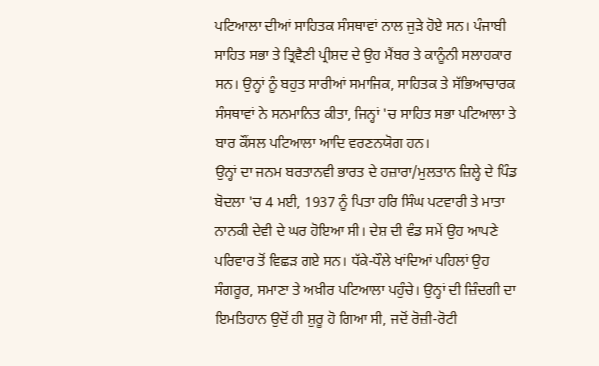ਪਟਿਆਲਾ ਦੀਆਂ ਸਾਹਿਤਕ ਸੰਸਥਾਵਾਂ ਨਾਲ ਜੁੜੇ ਹੋਏ ਸਨ। ਪੰਜਾਬੀ ਸਾਹਿਤ ਸਭਾ ਤੇ ਤ੍ਰਿਵੈਣੀ ਪ੍ਰੀਸ਼ਦ ਦੇ ਉਹ ਮੈਂਬਰ ਤੇ ਕਾਨੂੰਨੀ ਸਲਾਹਕਾਰ ਸਨ। ਉਨ੍ਹਾਂ ਨੂੰ ਬਹੁਤ ਸਾਰੀਆਂ ਸਮਾਜਿਕ, ਸਾਹਿਤਕ ਤੇ ਸੱਭਿਆਚਾਰਕ ਸੰਸਥਾਵਾਂ ਨੇ ਸਨਮਾਨਿਤ ਕੀਤਾ, ਜਿਨ੍ਹਾਂ 'ਚ ਸਾਹਿਤ ਸਭਾ ਪਟਿਆਲਾ ਤੇ ਬਾਰ ਕੌਂਸਲ ਪਟਿਆਲਾ ਆਦਿ ਵਰਣਨਯੋਗ ਹਨ।
ਉਨ੍ਹਾਂ ਦਾ ਜਨਮ ਬਰਤਾਨਵੀ ਭਾਰਤ ਦੇ ਹਜ਼ਾਰਾ/ਮੁਲਤਾਨ ਜ਼ਿਲ੍ਹੇ ਦੇ ਪਿੰਡ ਬੋਦਲਾ 'ਚ 4 ਮਈ, 1937 ਨੂੰ ਪਿਤਾ ਹਰਿ ਸਿੰਘ ਪਟਵਾਰੀ ਤੇ ਮਾਤਾ ਨਾਨਕੀ ਦੇਵੀ ਦੇ ਘਰ ਹੋਇਆ ਸੀ। ਦੇਸ਼ ਦੀ ਵੰਡ ਸਮੇਂ ਉਹ ਆਪਣੇ ਪਰਿਵਾਰ ਤੋਂ ਵਿਛੜ ਗਏ ਸਨ। ਧੱਕੇ-ਧੌਲੇ ਖਾਂਦਿਆਂ ਪਹਿਲਾਂ ਉਹ ਸੰਗਰੂਰ, ਸਮਾਣਾ ਤੇ ਅਖ਼ੀਰ ਪਟਿਆਲਾ ਪਹੁੰਚੇ। ਉਨ੍ਹਾਂ ਦੀ ਜ਼ਿੰਦਗੀ ਦਾ ਇਮਤਿਹਾਨ ਉਦੋਂ ਹੀ ਸ਼ੁਰੂ ਹੋ ਗਿਆ ਸੀ, ਜਦੋਂ ਰੋਜ਼ੀ-ਰੋਟੀ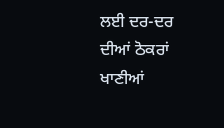ਲਈ ਦਰ-ਦਰ ਦੀਆਂ ਠੋਕਰਾਂ ਖਾਣੀਆਂ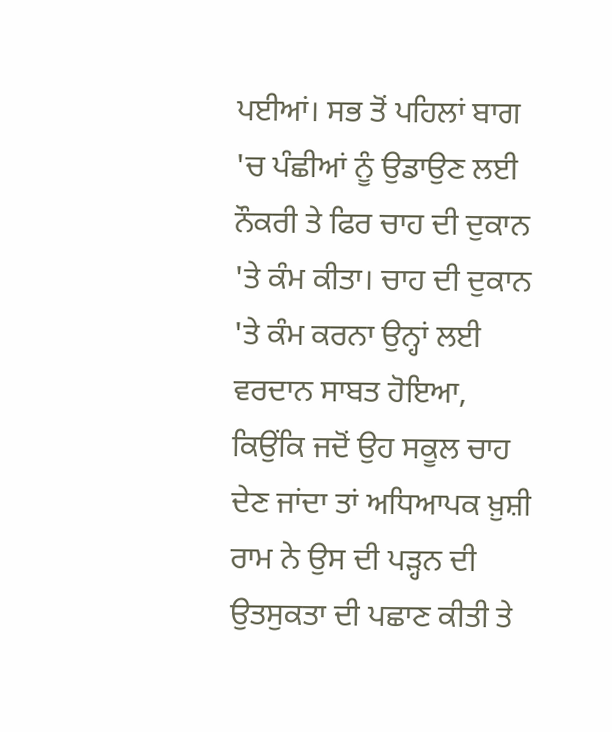ਪਈਆਂ। ਸਭ ਤੋਂ ਪਹਿਲਾਂ ਬਾਗ 'ਚ ਪੰਛੀਆਂ ਨੂੰ ਉਡਾਉਣ ਲਈ ਨੌਕਰੀ ਤੇ ਫਿਰ ਚਾਹ ਦੀ ਦੁਕਾਨ 'ਤੇ ਕੰਮ ਕੀਤਾ। ਚਾਹ ਦੀ ਦੁਕਾਨ 'ਤੇ ਕੰਮ ਕਰਨਾ ਉਨ੍ਹਾਂ ਲਈ ਵਰਦਾਨ ਸਾਬਤ ਹੋਇਆ, ਕਿਉਂਕਿ ਜਦੋਂ ਉਹ ਸਕੂਲ ਚਾਹ ਦੇਣ ਜਾਂਦਾ ਤਾਂ ਅਧਿਆਪਕ ਖ਼ੁਸ਼ੀ ਰਾਮ ਨੇ ਉਸ ਦੀ ਪੜ੍ਹਨ ਦੀ ਉਤਸੁਕਤਾ ਦੀ ਪਛਾਣ ਕੀਤੀ ਤੇ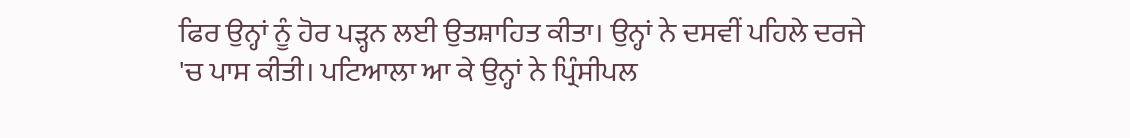ਫਿਰ ਉਨ੍ਹਾਂ ਨੂੰ ਹੋਰ ਪੜ੍ਹਨ ਲਈ ਉਤਸ਼ਾਹਿਤ ਕੀਤਾ। ਉਨ੍ਹਾਂ ਨੇ ਦਸਵੀਂ ਪਹਿਲੇ ਦਰਜੇ 'ਚ ਪਾਸ ਕੀਤੀ। ਪਟਿਆਲਾ ਆ ਕੇ ਉਨ੍ਹਾਂ ਨੇ ਪ੍ਰਿੰਸੀਪਲ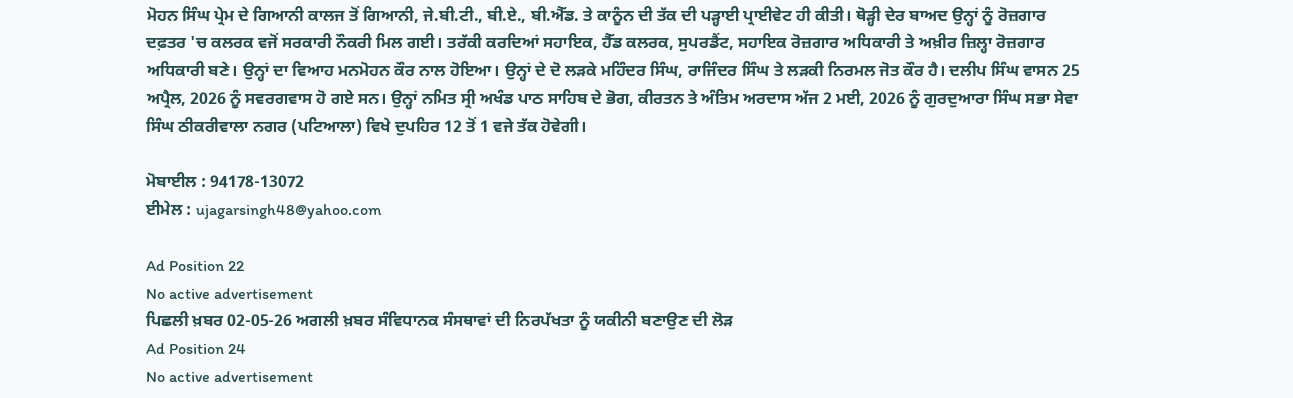ਮੋਹਨ ਸਿੰਘ ਪ੍ਰੇਮ ਦੇ ਗਿਆਨੀ ਕਾਲਜ ਤੋਂ ਗਿਆਨੀ, ਜੇ.ਬੀ.ਟੀ., ਬੀ.ਏ., ਬੀ.ਐੱਡ. ਤੇ ਕਾਨੂੰਨ ਦੀ ਤੱਕ ਦੀ ਪੜ੍ਹਾਈ ਪ੍ਰਾਈਵੇਟ ਹੀ ਕੀਤੀ। ਥੋੜ੍ਹੀ ਦੇਰ ਬਾਅਦ ਉਨ੍ਹਾਂ ਨੂੰ ਰੋਜ਼ਗਾਰ ਦਫ਼ਤਰ 'ਚ ਕਲਰਕ ਵਜੋਂ ਸਰਕਾਰੀ ਨੌਕਰੀ ਮਿਲ ਗਈ। ਤਰੱਕੀ ਕਰਦਿਆਂ ਸਹਾਇਕ, ਹੈੱਡ ਕਲਰਕ, ਸੁਪਰਡੈਂਟ, ਸਹਾਇਕ ਰੋਜ਼ਗਾਰ ਅਧਿਕਾਰੀ ਤੇ ਅਖ਼ੀਰ ਜ਼ਿਲ੍ਹਾ ਰੋਜ਼ਗਾਰ ਅਧਿਕਾਰੀ ਬਣੇ। ਉਨ੍ਹਾਂ ਦਾ ਵਿਆਹ ਮਨਮੋਹਨ ਕੌਰ ਨਾਲ ਹੋਇਆ। ਉਨ੍ਹਾਂ ਦੇ ਦੋ ਲੜਕੇ ਮਹਿੰਦਰ ਸਿੰਘ, ਰਾਜਿੰਦਰ ਸਿੰਘ ਤੇ ਲੜਕੀ ਨਿਰਮਲ ਜੋਤ ਕੌਰ ਹੈ। ਦਲੀਪ ਸਿੰਘ ਵਾਸਨ 25 ਅਪ੍ਰੈਲ, 2026 ਨੂੰ ਸਵਰਗਵਾਸ ਹੋ ਗਏ ਸਨ। ਉਨ੍ਹਾਂ ਨਮਿਤ ਸ੍ਰੀ ਅਖੰਡ ਪਾਠ ਸਾਹਿਬ ਦੇ ਭੋਗ, ਕੀਰਤਨ ਤੇ ਅੰਤਿਮ ਅਰਦਾਸ ਅੱਜ 2 ਮਈ, 2026 ਨੂੰ ਗੁਰਦੁਆਰਾ ਸਿੰਘ ਸਭਾ ਸੇਵਾ ਸਿੰਘ ਠੀਕਰੀਵਾਲਾ ਨਗਰ (ਪਟਿਆਲਾ) ਵਿਖੇ ਦੁਪਹਿਰ 12 ਤੋਂ 1 ਵਜੇ ਤੱਕ ਹੋਵੇਗੀ।

ਮੋਬਾਈਲ : 94178-13072
ਈਮੇਲ : ujagarsingh48@yahoo.com

Ad Position 22
No active advertisement
ਪਿਛਲੀ ਖ਼ਬਰ 02-05-26 ਅਗਲੀ ਖ਼ਬਰ ਸੰਵਿਧਾਨਕ ਸੰਸਥਾਵਾਂ ਦੀ ਨਿਰਪੱਖਤਾ ਨੂੰ ਯਕੀਨੀ ਬਣਾਉਣ ਦੀ ਲੋੜ
Ad Position 24
No active advertisement